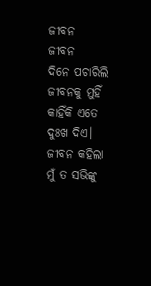ଜୀବନ
ଜୀବନ
ଦିନେ ପଚାରିଲି ଜୀବନକୁ ମୁହିଁ
କାହିଁକି ଏତେ ଦୁଃଖ ଦିଏ।
ଜୀବନ କହିଲା ମୁଁ ତ ସଭିଙ୍କୁ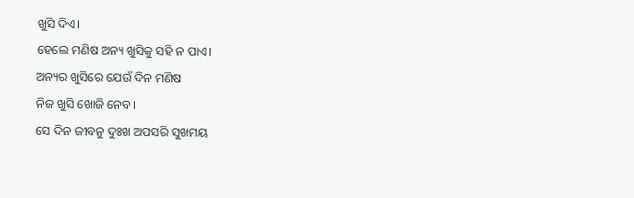ଖୁସି ଦିଏ।
ହେଲେ ମଣିଷ ଅନ୍ୟ ଖୁସିକୁ ସହି ନ ପାଏ।
ଅନ୍ୟର ଖୁସିରେ ଯେଉଁ ଦିନ ମଣିଷ
ନିଜ ଖୁସି ଖୋଜି ନେବ।
ସେ ଦିନ ଜୀବନୁ ଦୁଃଖ ଅପସରି ସୁଖମୟ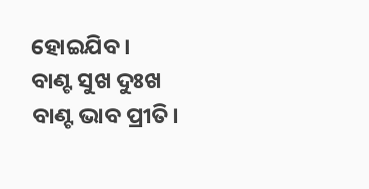ହୋଇଯିବ।
ବାଣ୍ଟ ସୁଖ ଦୁଃଖ ବାଣ୍ଟ ଭାବ ପ୍ରୀତି।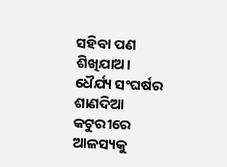ସହିବା ପଣ ଶିଖିଯାଅ।
ଧୈର୍ଯ୍ୟ ସଂଘର୍ଷର ଶାଣଦିଆ କଟୁରୀରେ ଆଳସ୍ୟକୁ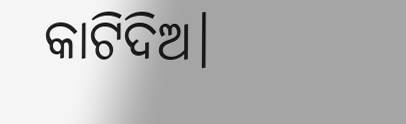କାଟିଦିଅ।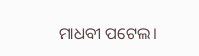ମାଧବୀ ପଟେଲ।